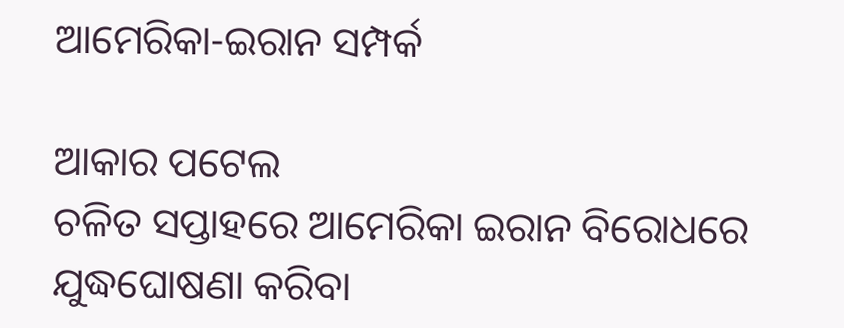ଆମେରିକା-ଇରାନ ସମ୍ପର୍କ

ଆକାର ପଟେଲ
ଚଳିତ ସପ୍ତାହରେ ଆମେରିକା ଇରାନ ବିରୋଧରେ ଯୁଦ୍ଧଘୋଷଣା କରିବା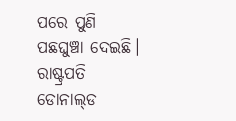ପରେ ପୁଣି ପଛଘୁଞ୍ଚା ଦେଇଛି। ରାଷ୍ଟ୍ରପତି ଡୋନାଲ୍‌ଡ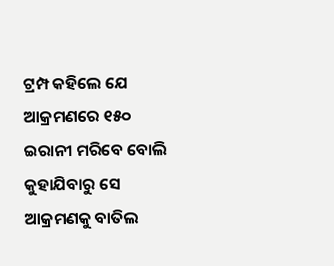ଟ୍ରମ୍ପ କହିଲେ ଯେ ଆକ୍ରମଣରେ ୧୫୦ ଇରାନୀ ମରିବେ ବୋଲି କୁହାଯିବାରୁ ସେ ଆକ୍ରମଣକୁ ବାତିଲ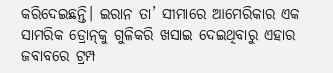କରିଦେଇଛନ୍ତି। ଇରାନ ତା’ ସୀମାରେ ଆମେରିକାର ଏକ ସାମରିକ ଡ୍ରୋନ୍‌କୁ ଗୁଳିକରି ଖସାଇ ଦେଇଥିବାରୁ ଏହାର ଜବାବରେ ଟ୍ରମ୍ପ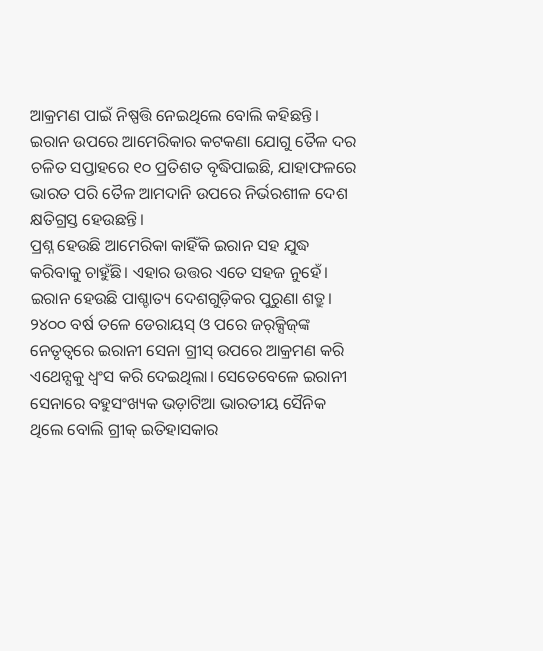ଆକ୍ରମଣ ପାଇଁ ନିଷ୍ପତ୍ତି ନେଇଥିଲେ ବୋଲି କହିଛନ୍ତି। ଇରାନ ଉପରେ ଆମେରିକାର କଟକଣା ଯୋଗୁ ତୈଳ ଦର ଚଳିତ ସପ୍ତାହରେ ୧୦ ପ୍ରତିଶତ ବୃଦ୍ଧିପାଇଛି, ଯାହାଫଳରେ ଭାରତ ପରି ତୈଳ ଆମଦାନି ଉପରେ ନିର୍ଭରଶୀଳ ଦେଶ କ୍ଷତିଗ୍ରସ୍ତ ହେଉଛନ୍ତି।
ପ୍ରଶ୍ନ ହେଉଛି ଆମେରିକା କାହିଁକି ଇରାନ ସହ ଯୁଦ୍ଧ କରିବାକୁ ଚାହୁଁଛି। ଏହାର ଉତ୍ତର ଏତେ ସହଜ ନୁହେଁ। ଇରାନ ହେଉଛି ପାଶ୍ଚାତ୍ୟ ଦେଶଗୁଡ଼ିକର ପୁରୁଣା ଶତ୍ରୁ। ୨୪୦୦ ବର୍ଷ ତଳେ ଡେରାୟସ୍‌ ଓ ପରେ ଜର୍‌କ୍ସିଜ୍‌ଙ୍କ ନେତୃତ୍ୱରେ ଇରାନୀ ସେନା ଗ୍ରୀସ୍‌ ଉପରେ ଆକ୍ରମଣ କରି ଏଥେନ୍ସକୁ ଧ୍ୱଂସ କରି ଦେଇଥିଲା। ସେତେବେଳେ ଇରାନୀ ସେନାରେ ବହୁସଂଖ୍ୟକ ଭଡ଼ାଟିଆ ଭାରତୀୟ ସୈନିକ ଥିଲେ ବୋଲି ଗ୍ରୀକ୍‌ ଇତିହାସକାର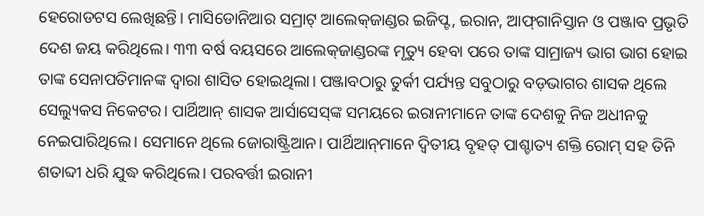ହେରୋଡଟସ ଲେଖିଛନ୍ତି। ମାସିଡୋନିଆର ସମ୍ରାଟ୍‌ ଆଲେକ୍‌ଜାଣ୍ଡର ଇଜିପ୍ଟ, ଇରାନ, ଆଫ୍‌ଗାନିସ୍ତାନ ଓ ପଞ୍ଜାବ ପ୍ରଭୃତି ଦେଶ ଜୟ କରିଥିଲେ। ୩୩ ବର୍ଷ ବୟସରେ ଆଲେକ୍‌ଜାଣ୍ଡରଙ୍କ ମୃତ୍ୟୁ ହେବା ପରେ ତାଙ୍କ ସାମ୍ରାଜ୍ୟ ଭାଗ ଭାଗ ହୋଇ ତାଙ୍କ ସେନାପତିମାନଙ୍କ ଦ୍ୱାରା ଶାସିତ ହୋଇଥିଲା। ପଞ୍ଜାବଠାରୁ ତୁର୍କୀ ପର୍ଯ୍ୟନ୍ତ ସବୁଠାରୁ ବଡ଼ଭାଗର ଶାସକ ଥିଲେ ସେଲ୍ୟୁକସ ନିକେଟର। ପାର୍ଥିଆନ୍‌ ଶାସକ ଆର୍ସାସେସ୍‌ଙ୍କ ସମୟରେ ଇରାନୀମାନେ ତାଙ୍କ ଦେଶକୁ ନିଜ ଅଧୀନକୁ ନେଇପାରିଥିଲେ। ସେମାନେ ଥିଲେ ଜୋରାଷ୍ଟ୍ରିଆନ। ପାର୍ଥିଆନ୍‌ମାନେ ଦ୍ୱିତୀୟ ବୃହତ୍‌ ପାଶ୍ଚାତ୍ୟ ଶକ୍ତି ରୋମ୍‌ ସହ ତିନି ଶତାବ୍ଦୀ ଧରି ଯୁଦ୍ଧ କରିଥିଲେ। ପରବର୍ତ୍ତୀ ଇରାନୀ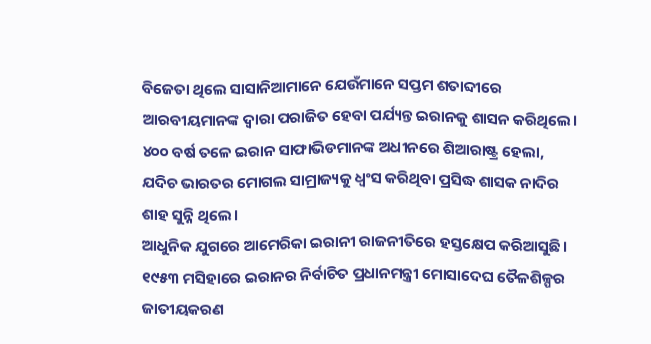ବିଜେତା ଥିଲେ ସାସାନିଆମାନେ ଯେଉଁମାନେ ସପ୍ତମ ଶତାବ୍ଦୀରେ ଆରବୀୟମାନଙ୍କ ଦ୍ୱାରା ପରାଜିତ ହେବା ପର୍ଯ୍ୟନ୍ତ ଇରାନକୁ ଶାସନ କରିଥିଲେ। ୪୦୦ ବର୍ଷ ତଳେ ଇରାନ ସାଫାଭିଡମାନଙ୍କ ଅଧୀନରେ ଶିଆରାଷ୍ଟ୍ର ହେଲା, ଯଦିଚ ଭାରତର ମୋଗଲ ସାମ୍ରାଜ୍ୟକୁ ଧ୍ୱଂସ କରିଥିବା ପ୍ରସିଦ୍ଧ ଶାସକ ନାଦିର ଶାହ ସୁନ୍ନି ଥିଲେ।
ଆଧୁନିକ ଯୁଗରେ ଆମେରିକା ଇରାନୀ ରାଜନୀତିରେ ହସ୍ତକ୍ଷେପ କରିଆସୁଛି। ୧୯୫୩ ମସିହାରେ ଇରାନର ନିର୍ବାଚିତ ପ୍ରଧାନମନ୍ତ୍ରୀ ମୋସାଦେଘ ତୈଳଶିଳ୍ପର ଜାତୀୟକରଣ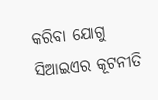କରିବା ଯୋଗୁ ସିଆଇଏର କୂଟନୀତି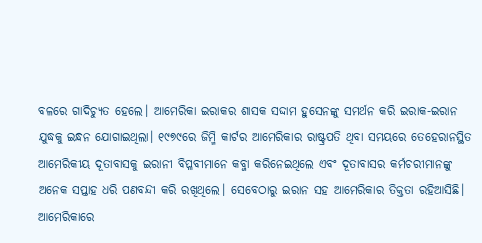ବଳରେ ଗାଦିଚ୍ୟୁତ ହେଲେ। ଆମେରିକା ଇରାକର ଶାସକ ସଦ୍ଦାମ ହୁସେନଙ୍କୁ ସମର୍ଥନ କରି ଇରାକ-ଇରାନ ଯୁଦ୍ଧକୁ ଇନ୍ଧନ ଯୋଗାଇଥିଲା। ୧୯୭୯ରେ ଜିମ୍ମି କାର୍ଟର ଆମେରିକାର ରାଷ୍ଟ୍ରପତି ଥିବା ସମୟରେ ତେହେରାନସ୍ଥିତ ଆମେରିକୀୟ ଦୂତାବାସକୁ ଇରାନୀ ବିପ୍ଳବୀମାନେ କବ୍ଜା କରିନେଇଥିଲେ ଏବଂ ଦୂତାବାସର କର୍ମଚରୀମାନଙ୍କୁ ଅନେକ ସପ୍ତାହ ଧରି ପଣବନ୍ଦୀ କରି ରଖିଥିଲେ। ସେବେଠାରୁ ଇରାନ ସହ ଆମେରିକାର ତିକ୍ତତା ରହିଆସିଛି।
ଆମେରିକାରେ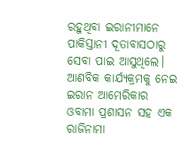ରହୁଥିବା ଇରାନୀମାନେ ପାକିସ୍ତାନୀ ଦୂତାବାସଠାରୁ ସେବା ପାଇ ଆସୁଥିଲେ। ଆଣବିକ କାର୍ଯ୍ୟକ୍ରମକୁ ନେଇ ଇରାନ ଆମେରିକାର ଓବାମା ପ୍ରଶାସନ ସହ ଏକ ରାଜିନାମା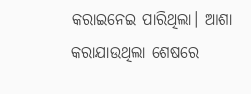କରାଇନେଇ ପାରିଥିଲା। ଆଶା କରାଯାଉଥିଲା ଶେଷରେ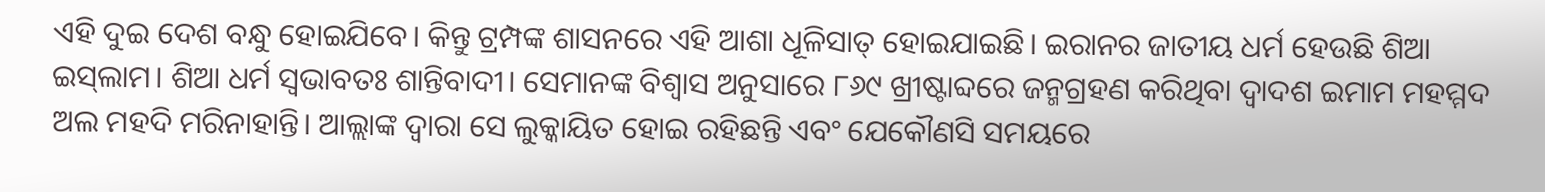ଏହି ଦୁଇ ଦେଶ ବନ୍ଧୁ ହୋଇଯିବେ। କିନ୍ତୁ ଟ୍ରମ୍ପଙ୍କ ଶାସନରେ ଏହି ଆଶା ଧୂଳିସାତ୍‌ ହୋଇଯାଇଛି। ଇରାନର ଜାତୀୟ ଧର୍ମ ହେଉଛି ଶିଆ ଇସ୍‌ଲାମ। ଶିଆ ଧର୍ମ ସ୍ବଭାବତଃ ଶାନ୍ତିବାଦୀ। ସେମାନଙ୍କ ବିଶ୍ୱାସ ଅନୁସାରେ ୮୬୯ ଖ୍ରୀଷ୍ଟାବ୍ଦରେ ଜନ୍ମଗ୍ରହଣ କରିଥିବା ଦ୍ୱାଦଶ ଇମାମ ମହମ୍ମଦ ଅଲ ମହଦି ମରିନାହାନ୍ତି। ଆଲ୍ଲାଙ୍କ ଦ୍ୱାରା ସେ ଲୁକ୍କାୟିତ ହୋଇ ରହିଛନ୍ତି ଏବଂ ଯେକୌଣସି ସମୟରେ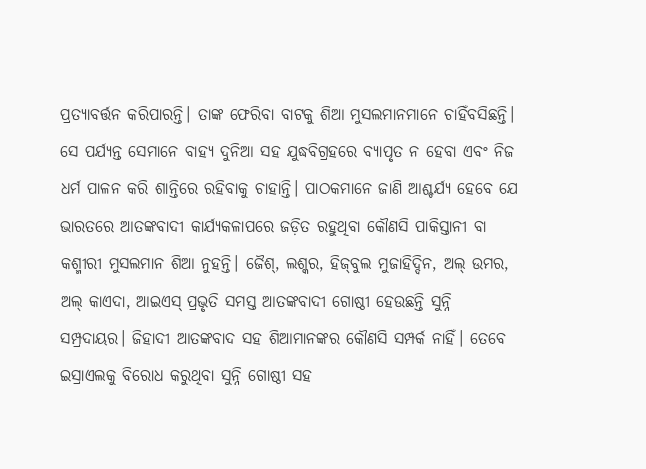ପ୍ରତ୍ୟାବର୍ତ୍ତନ କରିପାରନ୍ତି। ତାଙ୍କ ଫେରିବା ବାଟକୁ ଶିଆ ମୁସଲମାନମାନେ ଚାହିଁବସିଛନ୍ତି। ସେ ପର୍ଯ୍ୟନ୍ତ ସେମାନେ ବାହ୍ୟ ଦୁନିଆ ସହ ଯୁଦ୍ଧବିଗ୍ରହରେ ବ୍ୟାପୃତ ନ ହେବା ଏବଂ ନିଜ ଧର୍ମ ପାଳନ କରି ଶାନ୍ତିରେ ରହିବାକୁ ଚାହାନ୍ତି। ପାଠକମାନେ ଜାଣି ଆଶ୍ଚର୍ଯ୍ୟ ହେବେ ଯେ ଭାରତରେ ଆତଙ୍କବାଦୀ କାର୍ଯ୍ୟକଳାପରେ ଜଡ଼ିତ ରହୁଥିବା କୌଣସି ପାକିସ୍ତାନୀ ବା କଶ୍ମୀରୀ ମୁସଲମାନ ଶିଆ ନୁହନ୍ତି। ଜୈଶ୍‌, ଲଶ୍କର, ହିଜ୍‌ବୁଲ ମୁଜାହିଦ୍ଦିନ, ଅଲ୍‌ ଉମର, ଅଲ୍‌ କାଏଦା, ଆଇଏସ୍‌ ପ୍ରଭୃତି ସମସ୍ତ ଆତଙ୍କବାଦୀ ଗୋଷ୍ଠୀ ହେଉଛନ୍ତି ସୁନ୍ନି ସମ୍ପ୍ରଦାୟର। ଜିହାଦୀ ଆତଙ୍କବାଦ ସହ ଶିଆମାନଙ୍କର କୌଣସି ସମ୍ପର୍କ ନାହିଁ। ତେବେ ଇସ୍ରାଏଲକୁ ବିରୋଧ କରୁଥିବା ସୁନ୍ନି ଗୋଷ୍ଠୀ ସହ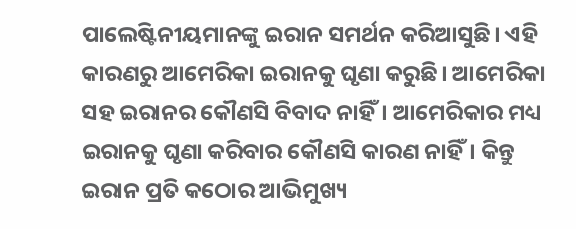ପାଲେଷ୍ଟିନୀୟମାନଙ୍କୁ ଇରାନ ସମର୍ଥନ କରିଆସୁଛି। ଏହି କାରଣରୁ ଆମେରିକା ଇରାନକୁ ଘୃଣା କରୁଛି। ଆମେରିକା ସହ ଇରାନର କୌଣସି ବିବାଦ ନାହିଁ। ଆମେରିକାର ମଧ୍ୟ ଇରାନକୁ ଘୃଣା କରିବାର କୌଣସି କାରଣ ନାହିଁ। କିନ୍ତୁ ଇରାନ ପ୍ରତି କଠୋର ଆଭିମୁଖ୍ୟ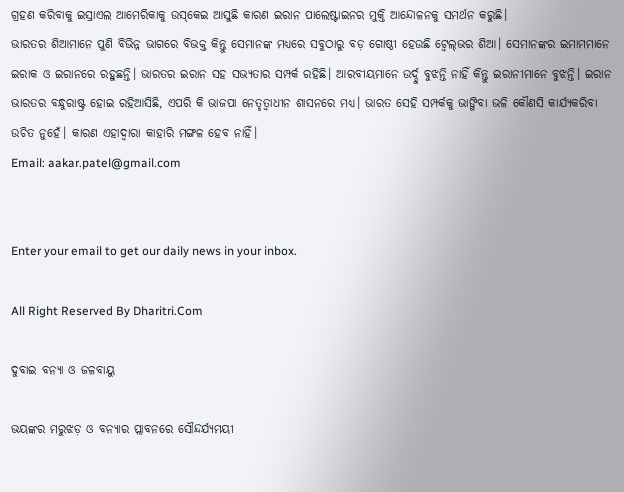ଗ୍ରହଣ କରିବାକୁ ଇସ୍ରାଏଲ ଆମେରିକାକୁ ଉସ୍‌କେଇ ଆସୁଛି କାରଣ ଇରାନ ପାଲେଷ୍ଟାଇନର ମୁକ୍ତି ଆନ୍ଦୋଳନକୁ ସମର୍ଥନ କରୁଛି।
ଭାରତର ଶିଆମାନେ ପୁଣି ବିଭିନ୍ନ ଭାଗରେ ବିଭକ୍ତ କିନ୍ତୁ ସେମାନଙ୍କ ମଧ୍ୟରେ ସବୁଠାରୁ ବଡ଼ ଗୋଷ୍ଠୀ ହେଉଛି ଟ୍ବେଲ୍‌ଭର ଶିଆ। ସେମାନଙ୍କର ଇମାମମାନେ ଇରାକ ଓ ଇରାନରେ ରହୁଛନ୍ତି। ଭାରତର ଇରାନ ସହ ସଭ୍ୟତାର ସମ୍ପର୍କ ରହିଛି। ଆରବୀୟମାନେ ଉର୍ଦ୍ଦୁ ବୁଝନ୍ତି ନାହିଁ କିନ୍ତୁ ଇରାନୀମାନେ ବୁଝନ୍ତି। ଇରାନ ଭାରତର ବନ୍ଧୁରାଷ୍ଟ୍ର ହୋଇ ରହିଆସିଛି, ଏପରି କି ଭାଜପା ନେତୃତ୍ୱାଧୀନ ଶାସନରେ ମଧ୍ୟ। ଭାରତ ସେହି ସମ୍ପର୍କକୁ ଭାଙ୍ଗିବା ଭଳି କୌଣସି କାର୍ଯ୍ୟକରିବା ଉଚିତ ନୁହେଁ। କାରଣ ଏହାଦ୍ୱାରା କାହାରି ମଙ୍ଗଳ ହେବ ନାହିଁ।
Email: aakar.patel@gmail.com


Enter your email to get our daily news in your inbox.

All Right Reserved By Dharitri.Com

ଦୁବାଇ ବନ୍ୟା ଓ ଜଳବାୟୁ

ଭୟଙ୍କର ମରୁଝଡ଼ ଓ ବନ୍ୟାର ପ୍ଲାବନରେ ସୌନ୍ଦର୍ଯ୍ୟମୟୀ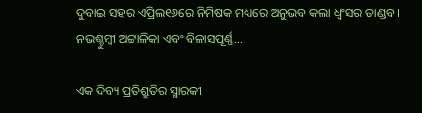ଦୁବାଇ ସହର ଏପ୍ରିଲ୧୬ରେ ନିମିଷକ ମଧ୍ୟରେ ଅନୁଭବ କଲା ଧ୍ବଂସର ତାଣ୍ଡବ। ନଭଶ୍ଚୁମ୍ବୀ ଅଟ୍ଟାଳିକା ଏବଂ ବିଳାସପୂର୍ଣ୍ଣ...

ଏକ ଦିବ୍ୟ ପ୍ରତିଶ୍ରୁତିର ସ୍ମାରକୀ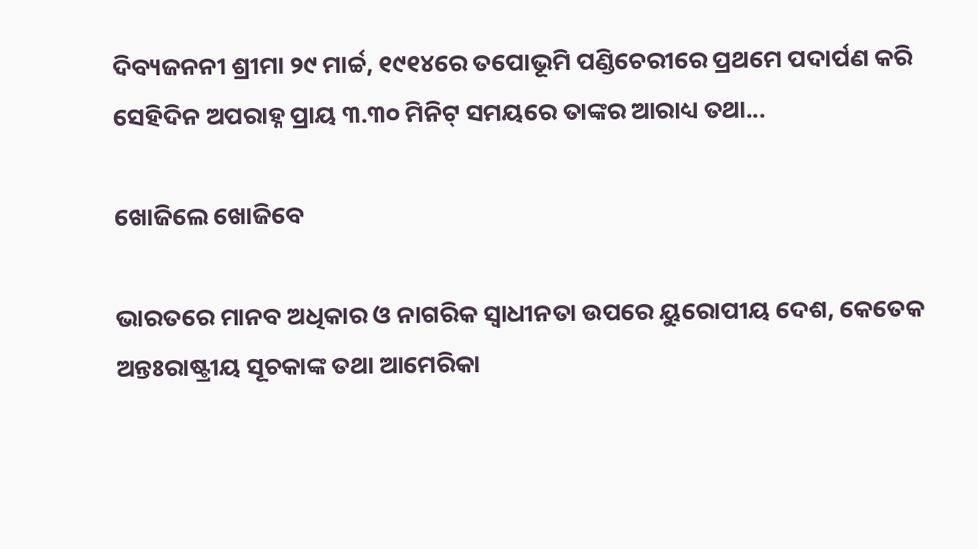ଦିବ୍ୟଜନନୀ ଶ୍ରୀମା ୨୯ ମାର୍ଚ୍ଚ, ୧୯୧୪ରେ ତପୋଭୂମି ପଣ୍ଡିଚେରୀରେ ପ୍ରଥମେ ପଦାର୍ପଣ କରି ସେହିଦିନ ଅପରାହ୍ନ ପ୍ରାୟ ୩.୩୦ ମିନିଟ୍‌ ସମୟରେ ତାଙ୍କର ଆରାଧ୍ୟ ତଥା...

ଖୋଜିଲେ ଖୋଜିବେ

ଭାରତରେ ମାନବ ଅଧିକାର ଓ ନାଗରିକ ସ୍ବାଧୀନତା ଉପରେ ୟୁରୋପୀୟ ଦେଶ, କେତେକ ଅନ୍ତଃରାଷ୍ଟ୍ରୀୟ ସୂଚକାଙ୍କ ତଥା ଆମେରିକା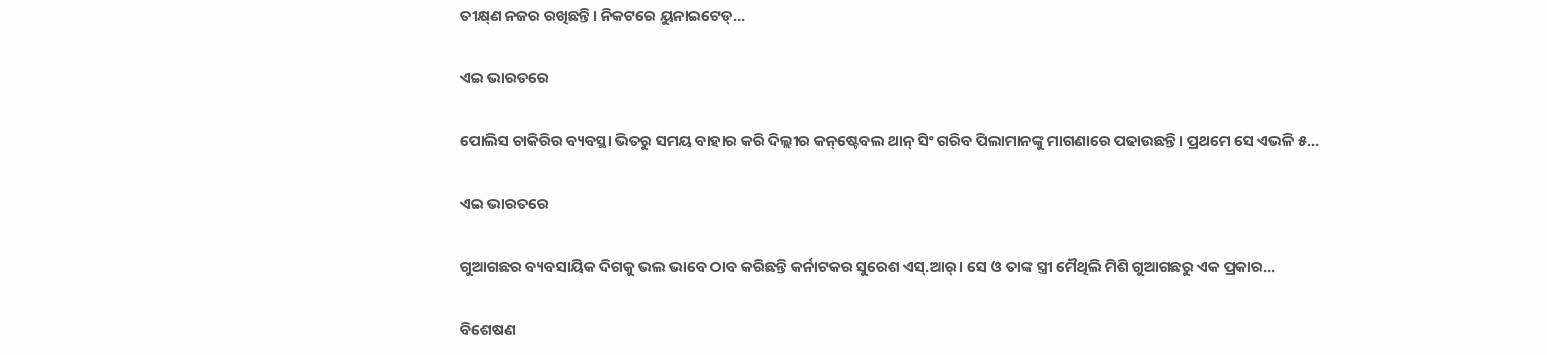ତୀକ୍ଷ୍‌ଣ ନଜର ରଖିଛନ୍ତି। ନିକଟରେ ୟୁନାଇଟେଡ୍‌...

ଏଇ ଭାରତରେ

ପୋଲିସ ଚାକିରିର ବ୍ୟବସ୍ଥା ଭିତରୁ ସମୟ ବାହାର କରି ଦିଲ୍ଲୀର କନ୍‌ଷ୍ଟେବଲ ଥାନ୍‌ ସିଂ ଗରିବ ପିଲାମାନଙ୍କୁ ମାଗଣାରେ ପଢାଉଛନ୍ତି। ପ୍ରଥମେ ସେ ଏଭଳି ୫...

ଏଇ ଭାରତରେ

ଗୁଆଗଛର ବ୍ୟବସାୟିକ ଦିଗକୁ ଭଲ ଭାବେ ଠାବ କରିଛନ୍ତି କର୍ନାଟକର ସୁରେଶ ଏସ୍‌.ଆର୍‌। ସେ ଓ ତାଙ୍କ ସ୍ତ୍ରୀ ମୈଥିଲି ମିଶି ଗୁଆଗଛରୁ ଏକ ପ୍ରକାର...

ବିଶେଷଣ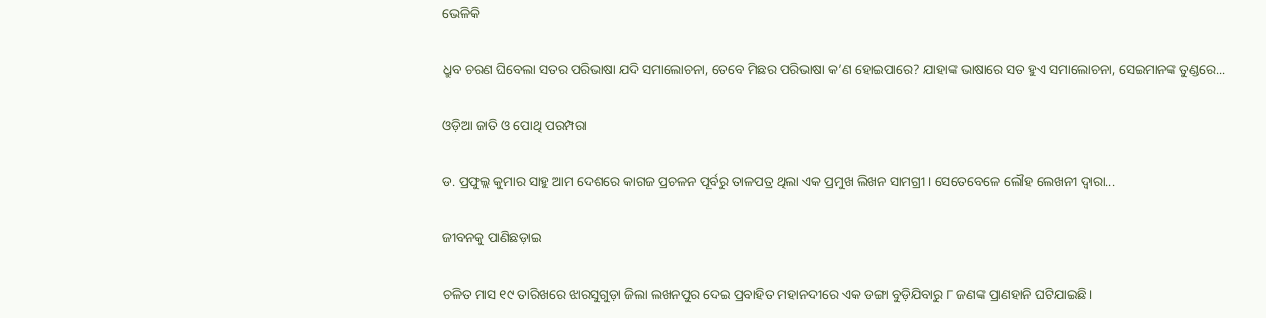ଭେଳିକି

ଧ୍ରୁବ ଚରଣ ଘିବେଲା ସତର ପରିଭାଷା ଯଦି ସମାଲୋଚନା, ତେବେ ମିଛର ପରିଭାଷା କ’ଣ ହୋଇପାରେ? ଯାହାଙ୍କ ଭାଷାରେ ସତ ହୁଏ ସମାଲୋଚନା, ସେଇମାନଙ୍କ ତୁଣ୍ଡରେ...

ଓଡ଼ିଆ ଜାତି ଓ ପୋଥି ପରମ୍ପରା

ଡ. ପ୍ରଫୁଲ୍ଲ କୁମାର ସାହୁ ଆମ ଦେଶରେ କାଗଜ ପ୍ରଚଳନ ପୂର୍ବରୁ ତାଳପତ୍ର ଥିଲା ଏକ ପ୍ରମୁଖ ଲିଖନ ସାମଗ୍ରୀ। ସେତେବେଳେ ଲୌହ ଲେଖନୀ ଦ୍ୱାରା...

ଜୀବନକୁ ପାଣିଛଡ଼ାଇ

ଚଳିତ ମାସ ୧୯ ତାରିଖରେ ଝାରସୁଗୁଡ଼ା ଜିଲା ଲଖନପୁର ଦେଇ ପ୍ରବାହିତ ମହାନଦୀରେ ଏକ ଡଙ୍ଗା ବୁଡ଼ିଯିବାରୁ ୮ ଜଣଙ୍କ ପ୍ରାଣହାନି ଘଟିଯାଇଛି।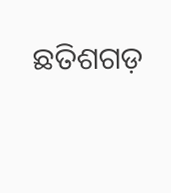ଛତିଶଗଡ଼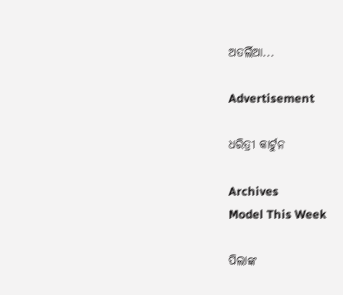ଅତର୍ଲିଆ...

Advertisement

ଧରିତ୍ରୀ କାର୍ଟୁନ

Archives
Model This Week

ପିଲାଙ୍କ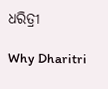ଧରିତ୍ରୀ

Why Dharitri